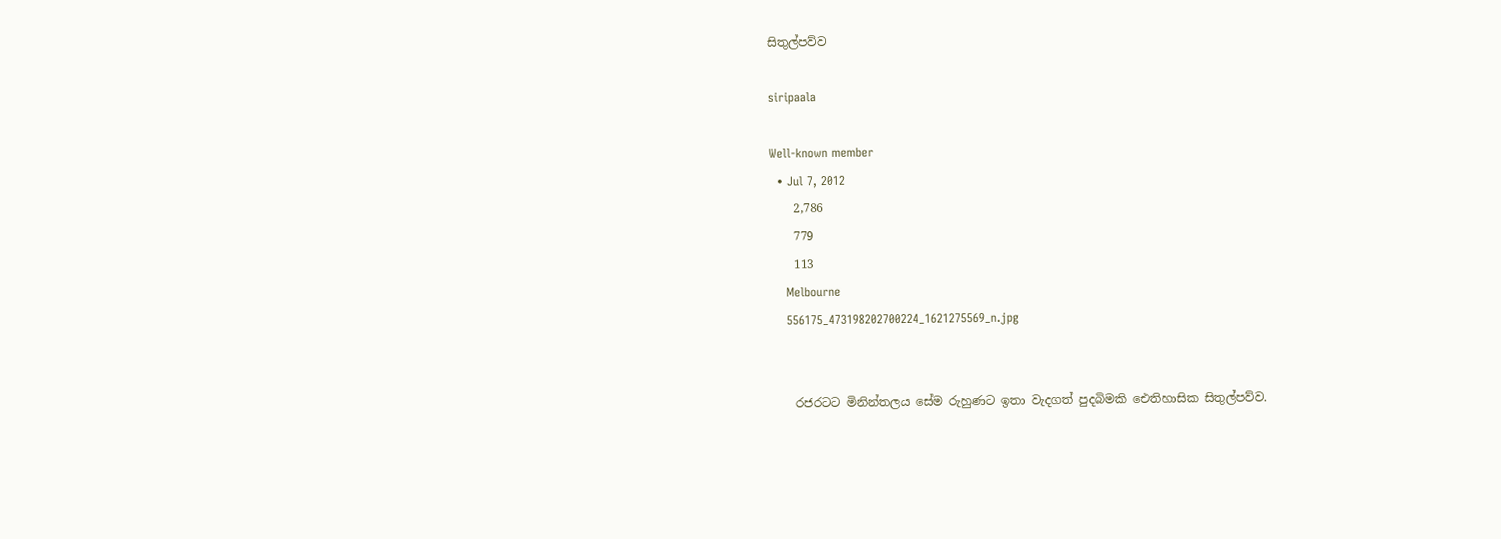සිතුල්පව්ව

siripaala

Well-known member
  • Jul 7, 2012
    2,786
    779
    113
    Melbourne
    556175_473198202700224_1621275569_n.jpg


    රජරටට මිනින්තලය සේම රුහුණට ඉතා වැදගත් පුදබිමකි ඓතිහාසික සිතුල්පව්ව.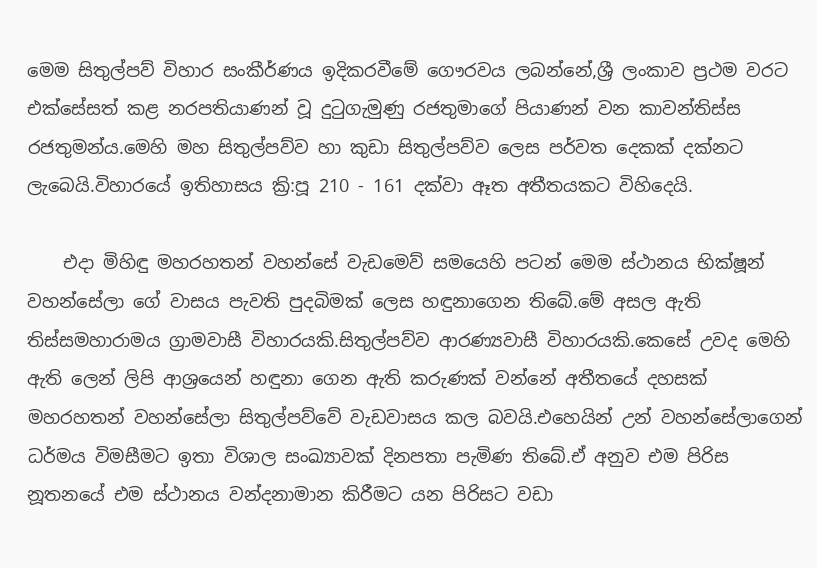මෙම සිතුල්පව් විහාර සංකීර්ණය ඉදිකරවීමේ ගෞරවය ලබන්නේ,ශ්‍රී ලංකාව ප්‍රථම වරට එක්සේසත් කළ නරපතියාණන් වූ දුටුගැමුණු රජතුමාගේ පියාණන් වන කාවන්තිස්ස රජතුමන්ය.මෙහි මහ සිතුල්පව්ව හා කුඩා සිතුල්පව්ව ලෙස පර්වත දෙකක් දක්නට ලැබෙයි.විහාරයේ ඉතිහාසය ක්‍රි:පූ 210 - 161 දක්වා ඈත අතීතයකට විහිදෙයි.

    එදා මිහිඳු මහරහතන් වහන්සේ වැඩමෙව් සමයෙහි පටන් මෙම ස්ථානය භික්ෂූන් වහන්සේලා ගේ වාසය පැවති පුදබිමක් ලෙස හඳුනාගෙන තිබේ.මේ අසල ඇති තිස්සමහාරාමය ග්‍රාමවාසී විහාරයකි.සිතුල්පව්ව ආරණ්‍යවාසී විහාරයකි.කෙසේ උවද මෙහි ඇති ලෙන් ලිපි ආශ්‍රයෙන් හඳුනා ගෙන ඇති කරුණක් වන්නේ අතීතයේ දහසක් මහරහතන් වහන්සේලා සිතුල්පව්වේ වැඩවාසය කල බවයි.එහෙයින් උන් වහන්සේලාගෙන් ධර්මය විමසීමට ඉතා විශාල සංඛ්‍යාවක් දිනපතා පැමිණ තිබේ.ඒ අනුව එම පිරිස නූතනයේ එම ස්ථානය වන්දනාමාන කිරීමට යන පිරිසට වඩා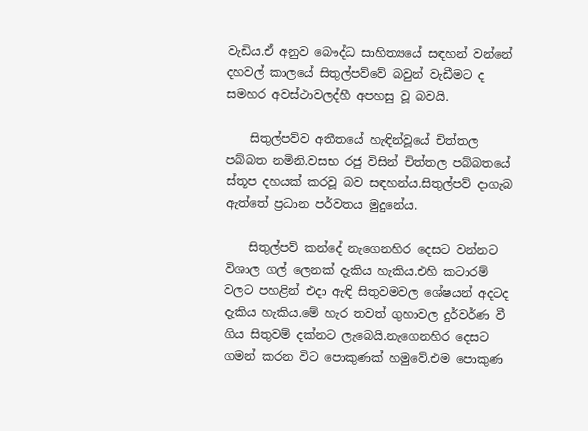වැඩිය.ඒ අනුව බෞද්ධ සාහිත්‍යයේ සඳහන් වන්නේ දහවල් කාලයේ සිතුල්පව්වේ බවුන් වැඩීමට ද සමහර අවස්ථාවලද්හී අපහසු වූ බවයි.

    සිතුල්පව්ව අතීතයේ හැඳින්වූයේ චිත්තල පබ්බත නමිනි.වසභ රජු විසින් චිත්තල පබ්බතයේ ස්තූප දහයක් කරවූ බව සඳහන්ය.සිතුල්පව් දාගැබ ඇත්තේ ප්‍රධාන පර්වතය මුදුනේය.

    සිතුල්පව් කන්දේ නැගෙනහිර දෙසට වන්නට විශාල ගල් ලෙනක් දැකිය හැකිය.එහි කටාරම් වලට පහළින් එදා ඇඳි සිතුවමවල ශේෂයන් අදටද දැකිය හැකිය.මේ හැර තවත් ගුහාවල දුර්වර්ණ වී ගිය සිතුවම් දක්නට ලැබෙයි.නැගෙනහිර දෙසට ගමන් කරන විට පොකුණක් හමුවේ.එම පොකුණ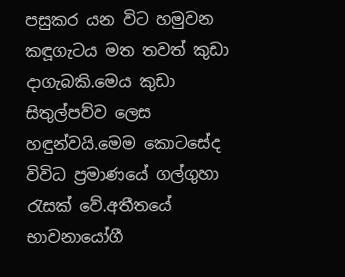පසුකර යන විට හමුවන කඳූගැටය මත තවත් කුඩා දාගැබකි.මෙය කුඩා සිතුල්පව්ව ලෙස හඳුන්වයි.මෙම කොටසේද විවිධ ප්‍රමාණයේ ගල්ගුහා රැසක් වේ.අතීතයේ භාවනායෝගී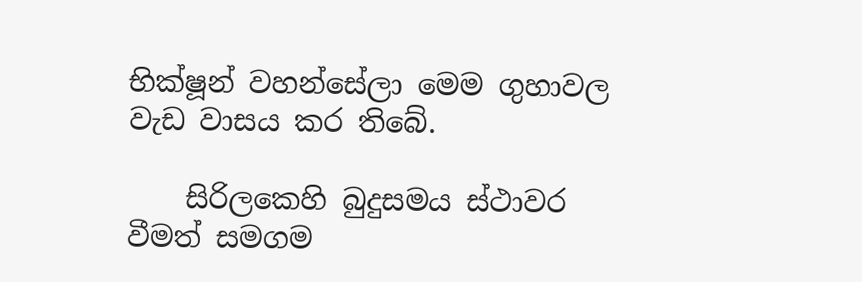භික්ෂූන් වහන්සේලා මෙම ගුහාවල වැඩ වාසය කර තිබේ.

    සිරිලකෙහි බුදුසමය ස්ථාවර වීමත් සමගම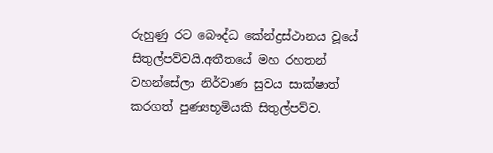රුහුණු රට බෞද්ධ කේන්ද්‍රස්ථානය වූයේ සිතුල්පව්වයි.අතීතයේ මහ රහතන් වහන්සේලා නිර්වාණ සුවය සාක්ෂාත් කරගත් පුණ්‍යභූමියකි සිතුල්පව්ව.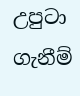උපුටා ගැනීම්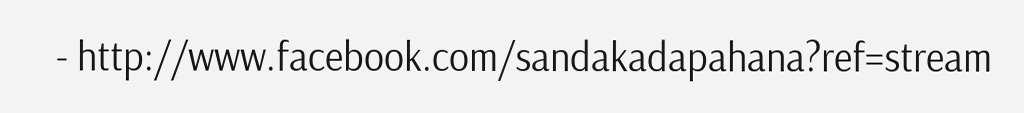- http://www.facebook.com/sandakadapahana?ref=stream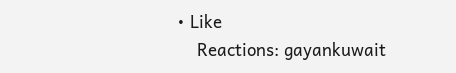• Like
    Reactions: gayankuwait